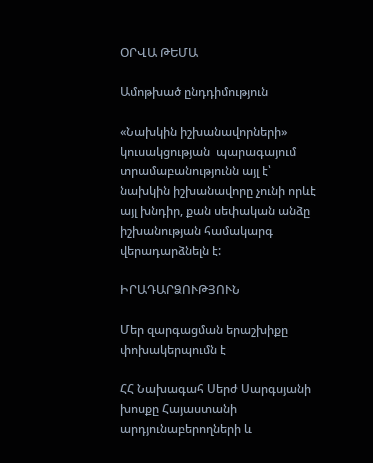ՕՐՎԱ ԹԵՄԱ

Ամոթխած ընդդիմություն

«Նախկին իշխանավորների» կուսակցության  պարագայում տրամաբանությունն այլ է՝ նախկին իշխանավորը չունի որևէ այլ խնդիր, քան սեփական անձը իշխանության համակարգ վերադարձնելն է:

ԻՐԱԴԱՐՁՈՒԹՅՈՒՆ

Մեր զարգացման երաշխիքը փոխակերպումն է

ՀՀ Նախագահ Սերժ Սարգսյանի խոսքը Հայաստանի արդյունաբերողների և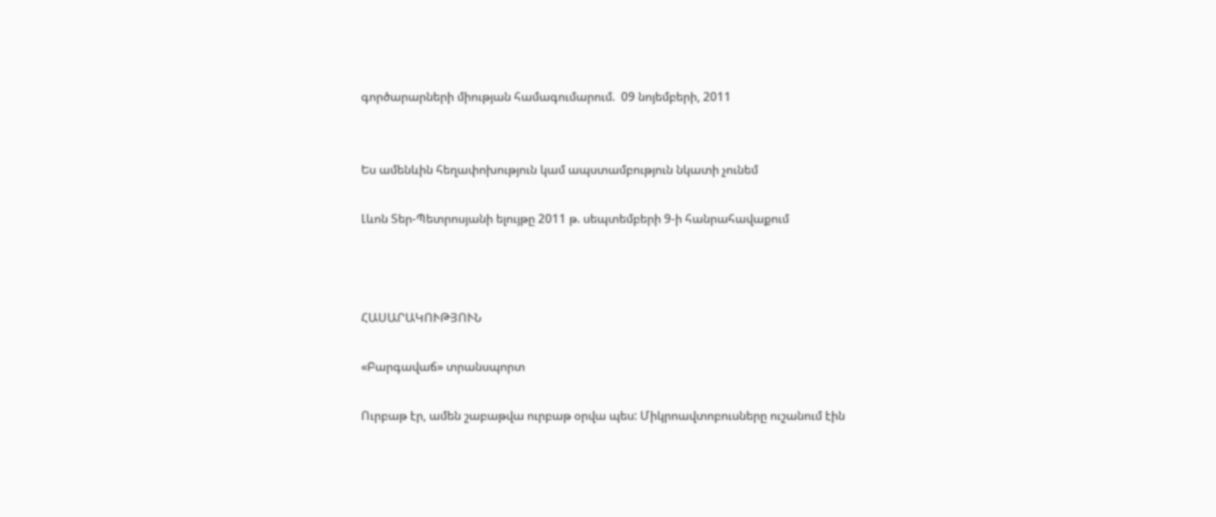գործարարների միության համագումարում.  09 նոյեմբերի, 2011


Ես ամենևին հեղափոխություն կամ ապստամբություն նկատի չունեմ

Լևոն Տեր-Պետրոսյանի ելույթը 2011 թ. սեպտեմբերի 9-ի հանրահավաքում



ՀԱՍԱՐԱԿՈՒԹՅՈՒՆ

«Բարգավաճ» տրանսպորտ

Ուրբաթ էր, ամեն շաբաթվա ուրբաթ օրվա պես: Միկրոավտոբուսները ուշանում էին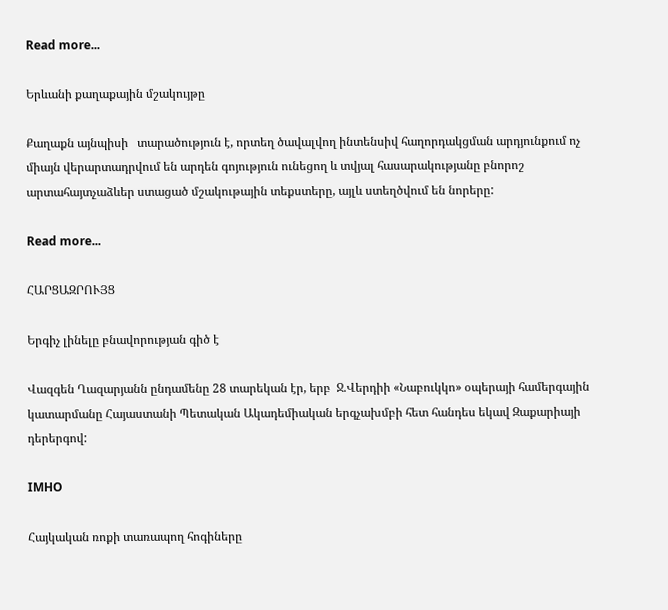Read more...

Երևանի քաղաքային մշակույթը

Քաղաքն այնպիսի   տարածություն է, որտեղ ծավալվող ինտենսիվ հաղորդակցման արդյունքում ոչ միայն վերարտադրվում են արդեն գոյություն ունեցող և տվյալ հասարակությանը բնորոշ արտահայտչաձևեր ստացած մշակութային տեքստերը, այլև ստեղծվում են նորերը:

Read more...

ՀԱՐՑԱԶՐՈՒՅՑ

Երգիչ լինելը բնավորության գիծ է

Վազգեն Ղազարյանն ընդամենը 28 տարեկան էր, երբ  Ջ.Վերդիի «Նաբուկկո» օպերայի համերգային կատարմանը Հայաստանի Պետական Ակադեմիական երգչախմբի հետ հանդես եկավ Զաքարիայի դերերգով:

IMHO

Հայկական ռոքի տառապող հոգիները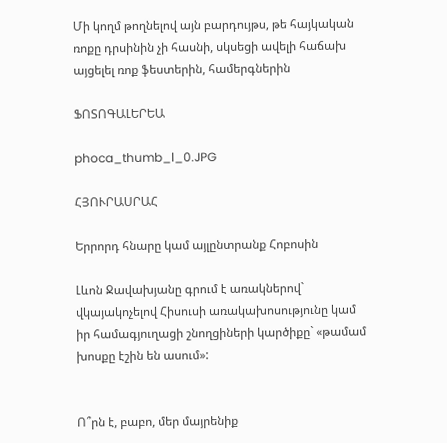Մի կողմ թողնելով այն բարդույթս, թե հայկական ռոքը դրսինին չի հասնի, սկսեցի ավելի հաճախ այցելել ռոք ֆեստերին, համերգներին

ՖՈՏՈԳԱԼԵՐԵԱ

phoca_thumb_l_0.JPG

ՀՅՈՒՐԱՍՐԱՀ

Երրորդ հնարը կամ այլընտրանք Հոբոսին

Լևոն Ջավախյանը գրում է առակներով` վկայակոչելով Հիսուսի առակախոսությունը կամ իր համագյուղացի շնողցիների կարծիքը` «թամամ խոսքը էշին են ասում»:


Ո՞րն է, բաբո, մեր մայրենիք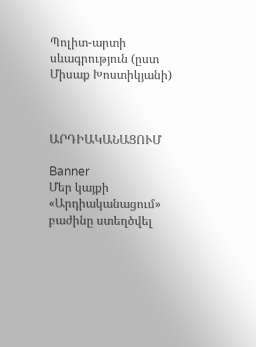Պոլիտ-արտի սևագրություն (ըստ Միսաք Խոստիկյանի)



ԱՐԴԻԱԿԱՆԱՑՈՒՄ

Banner
Մեր կայքի «Արդիականացում» բաժինը ստեղծվել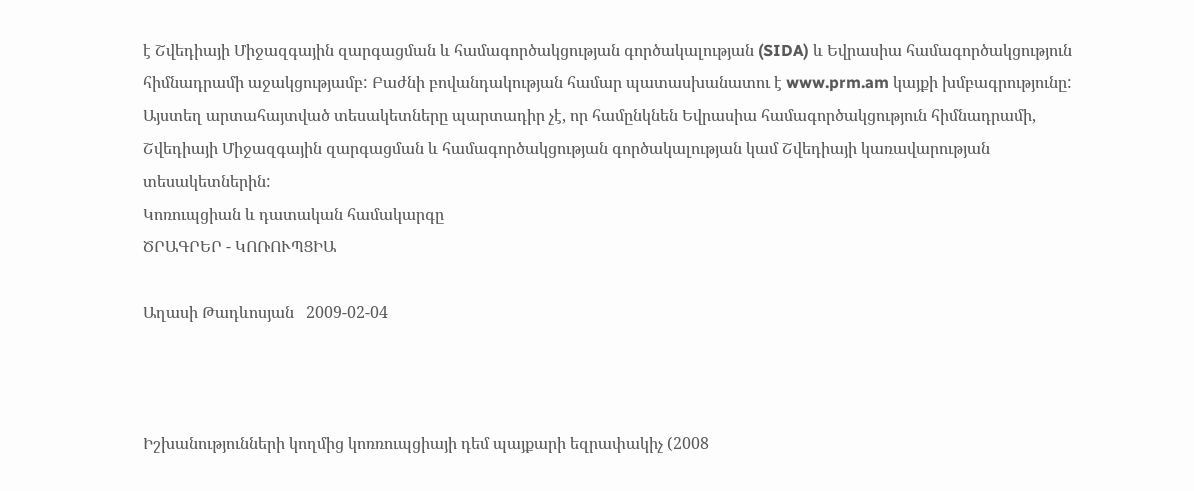է Շվեդիայի Միջազգային զարգացման և համագործակցության գործակալության (SIDA) և Եվրասիա համագործակցություն հիմնադրամի աջակցությամբ: Բաժնի բովանդակության համար պատասխանատու է www.prm.am կայքի խմբագրությունը: Այստեղ արտահայտված տեսակետները պարտադիր չէ, որ համընկնեն Եվրասիա համագործակցություն հիմնադրամի, Շվեդիայի Միջազգային զարգացման և համագործակցության գործակալության կամ Շվեդիայի կառավարության տեսակետներին:
Կոռուպցիան և դատական համակարգը
ԾՐԱԳՐԵՐ - ԿՈՌՈՒՊՑԻԱ

Աղասի Թադևոսյան   2009-02-04



Իշխանությունների կողմից կոռռուպցիայի դեմ պայքարի եզրափակիչ (2008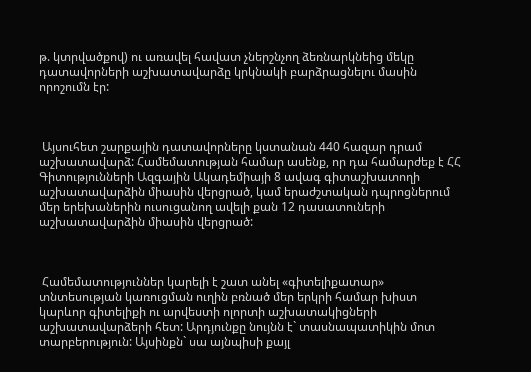թ. կտրվածքով) ու առավել հավատ չներշնչող ձեռնարկնեից մեկը դատավորների աշխատավարձը կրկնակի բարձրացնելու մասին որոշումն էր:



 Այսուհետ շարքային դատավորները կստանան 440 հազար դրամ աշխատավարձ: Համեմատության համար ասենք, որ դա համարժեք է ՀՀ Գիտությունների Ազգային Ակադեմիայի 8 ավագ գիտաշխատողի աշխատավարձին միասին վերցրած, կամ երաժշտական դպրոցներում մեր երեխաներին ուսուցանող ավելի քան 12 դասատուների աշխատավարձին միասին վերցրած:



 Համեմատություններ կարելի է շատ անել «գիտելիքատար» տնտեսության կառուցման ուղին բռնած մեր երկրի համար խիստ կարևոր գիտելիքի ու արվեստի ոլորտի աշխատակիցների աշխատավարձերի հետ: Արդյունքը նույնն է` տասնապատիկին մոտ տարբերություն: Այսինքն` սա այնպիսի քայլ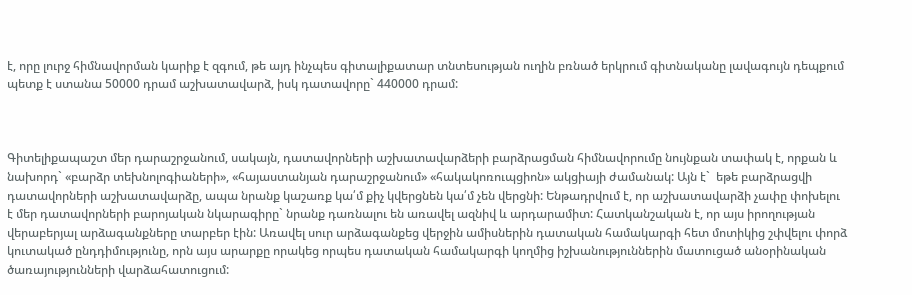է, որը լուրջ հիմնավորման կարիք է զգում, թե այդ ինչպես գիտալիքատար տնտեսության ուղին բռնած երկրում գիտնականը լավագույն դեպքում պետք է ստանա 50000 դրամ աշխատավարձ, իսկ դատավորը` 440000 դրամ:



Գիտելիքապաշտ մեր դարաշրջանում, սակայն, դատավորների աշխատավարձերի բարձրացման հիմնավորումը նույնքան տափակ է, որքան և նախորդ` «բարձր տեխնոլոգիաների», «հայաստանյան դարաշրջանում» «հակակոռուպցիոն» ակցիայի ժամանակ: Այն է`  եթե բարձրացվի դատավորների աշխատավարձը, ապա նրանք կաշառք կա՛մ քիչ կվերցնեն կա՛մ չեն վերցնի: Ենթադրվում է, որ աշխատավարձի չափը փոխելու է մեր դատավորների բարոյական նկարագիրը` նրանք դառնալու են առավել ազնիվ և արդարամիտ: Հատկանշական է, որ այս իրողության վերաբերյալ արձագանքները տարբեր էին: Առավել սուր արձագանքեց վերջին ամիսներին դատական համակարգի հետ մոտիկից շփվելու փորձ կուտակած ընդդիմությունը, որն այս արարքը որակեց որպես դատական համակարգի կողմից իշխանություններին մատուցած անօրինական ծառայությունների վարձահատուցում: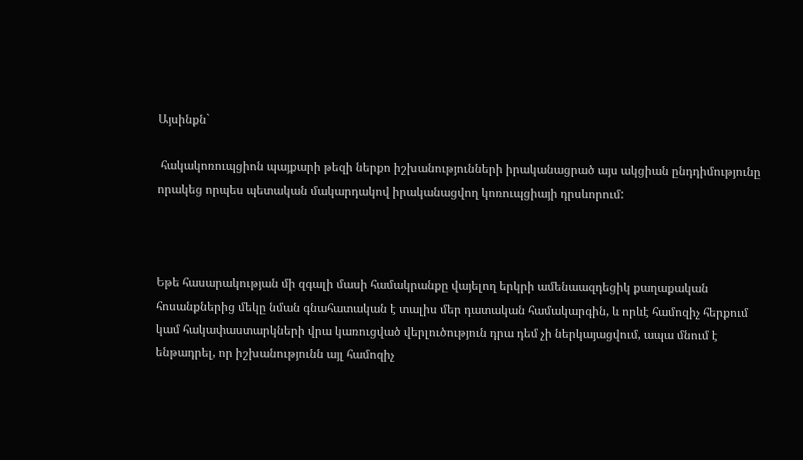Այսինքն`

 հակակոռուպցիոն պայքարի թեզի ներքո իշխանությունների իրականացրած այս ակցիան ընդդիմությունը որակեց որպես պետական մակարդակով իրականացվող կոռուպցիայի դրսևորում:



Եթե հասարակության մի զգալի մասի համակրանքը վայելող երկրի ամենաազդեցիկ քաղաքական հոսանքներից մեկը նման գնահատական է տալիս մեր դատական համակարգին, և որևէ համոզիչ հերքում կամ հակափաստարկների վրա կառուցված վերլուծություն դրա դեմ չի ներկայացվում, ապա մնում է ենթադրել, որ իշխանությունն այլ համոզիչ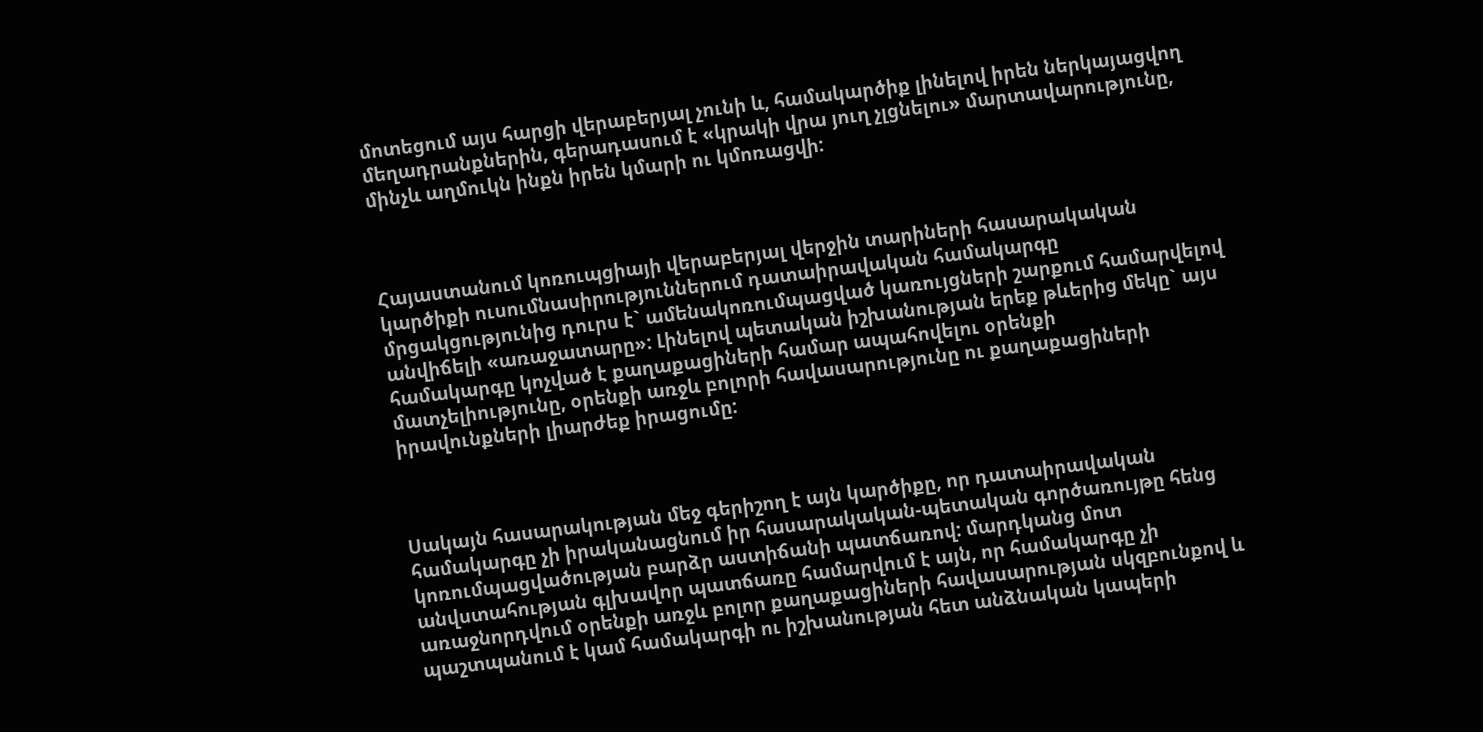մոտեցում այս հարցի վերաբերյալ չունի և, համակարծիք լինելով իրեն ներկայացվող մեղադրանքներին, գերադասում է «կրակի վրա յուղ չլցնելու» մարտավարությունը, մինչև աղմուկն ինքն իրեն կմարի ու կմոռացվի:



Հայաստանում կոռուպցիայի վերաբերյալ վերջին տարիների հասարակական կարծիքի ուսումնասիրություններում դատաիրավական համակարգը մրցակցությունից դուրս է` ամենակոռումպացված կառույցների շարքում համարվելով  անվիճելի «առաջատարը»: Լինելով պետական իշխանության երեք թևերից մեկը` այս համակարգը կոչված է քաղաքացիների համար ապահովելու օրենքի մատչելիությունը, օրենքի առջև բոլորի հավասարությունը ու քաղաքացիների իրավունքների լիարժեք իրացումը:



Սակայն հասարակության մեջ գերիշող է այն կարծիքը, որ դատաիրավական համակարգը չի իրականացնում իր հասարակական-պետական գործառույթը հենց կոռումպացվածության բարձր աստիճանի պատճառով: մարդկանց մոտ անվստահության գլխավոր պատճառը համարվում է այն, որ համակարգը չի առաջնորդվում օրենքի առջև բոլոր քաղաքացիների հավասարության սկզբունքով և պաշտպանում է կամ համակարգի ու իշխանության հետ անձնական կապերի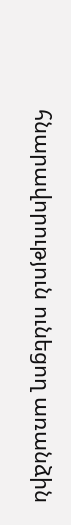հնարավորություն ունեցող առանձին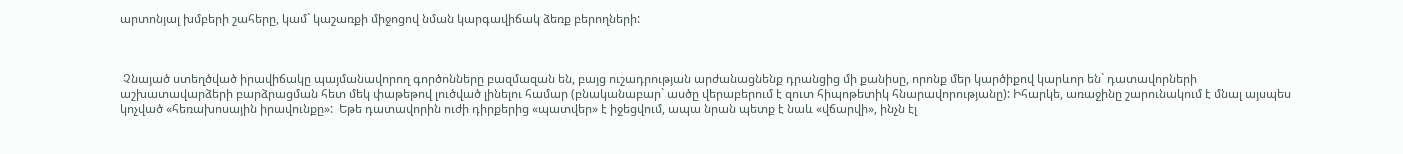արտոնյալ խմբերի շահերը, կամ` կաշառքի միջոցով նման կարգավիճակ ձեռք բերողների:



 Չնայած ստեղծված իրավիճակը պայմանավորող գործոնները բազմազան են, բայց ուշադրության արժանացնենք դրանցից մի քանիսը, որոնք մեր կարծիքով կարևոր են` դատավորների աշխատավարձերի բարձրացման հետ մեկ փաթեթով լուծված լինելու համար (բնականաբար` ասծը վերաբերում է զուտ հիպոթետիկ հնարավորությանը): Իհարկե, առաջինը շարունակում է մնալ այսպես կոչված «հեռախոսային իրավունքը»:  Եթե դատավորին ուժի դիրքերից «պատվեր» է իջեցվում, ապա նրան պետք է նաև «վճարվի», ինչն էլ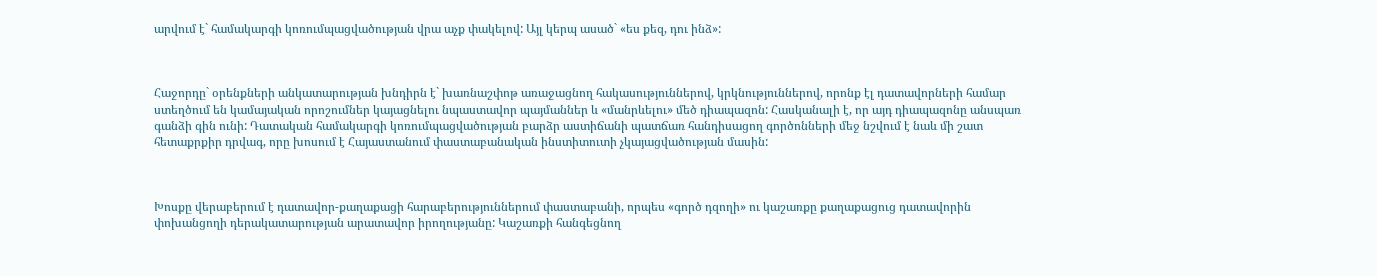արվում է` համակարգի կոռումպացվածության վրա աչք փակելով: Այլ կերպ ասած` «ես քեզ, դու ինձ»:



Հաջորդը` օրենքների անկատարության խնդիրն է` խառնաշփոթ առաջացնող հակասություններով, կրկնություններով, որոնք էլ դատավորների համար ստեղծում են կամայական որոշումներ կայացնելու նպաստավոր պայմաններ և «մանրևելու» մեծ դիապազոն: Հասկանալի է, որ այդ դիապազոնը անսպառ գանձի գին ունի: Դատական համակարգի կոռումպացվածության բարձր աստիճանի պատճառ հանդիսացող գործոնների մեջ նշվում է նաև մի շատ հետաքրքիր դրվագ, որը խոսում է Հայաստանում փաստաբանական ինստիտուտի չկայացվածության մասին:



Խոսքը վերաբերում է դատավոր-քաղաքացի հարաբերություններում փաստաբանի, որպես «գործ դզողի» ու կաշառքը քաղաքացուց դատավորին փոխանցողի դերակատարության արատավոր իրողությանը: Կաշառքի հանգեցնող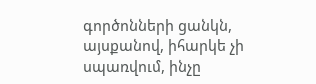գործոնների ցանկն, այսքանով, իհարկե չի սպառվում, ինչը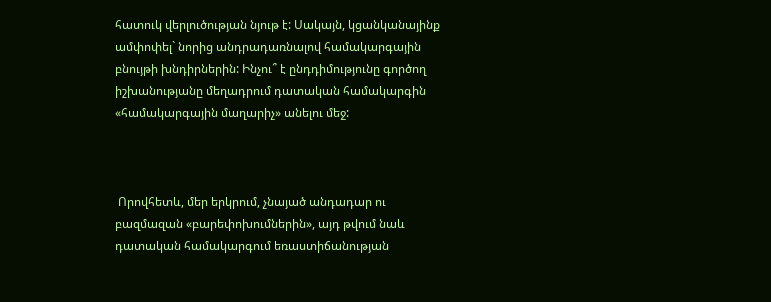հատուկ վերլուծության նյութ է: Սակայն, կցանկանայինք ամփոփել` նորից անդրադառնալով համակարգային բնույթի խնդիրներին: Ինչու՞ է ընդդիմությունը գործող իշխանությանը մեղադրում դատական համակարգին «համակարգային մաղարիչ» անելու մեջ:



 Որովհետև, մեր երկրում, չնայած անդադար ու բազմազան «բարեփոխումներին», այդ թվում նաև դատական համակարգում եռաստիճանության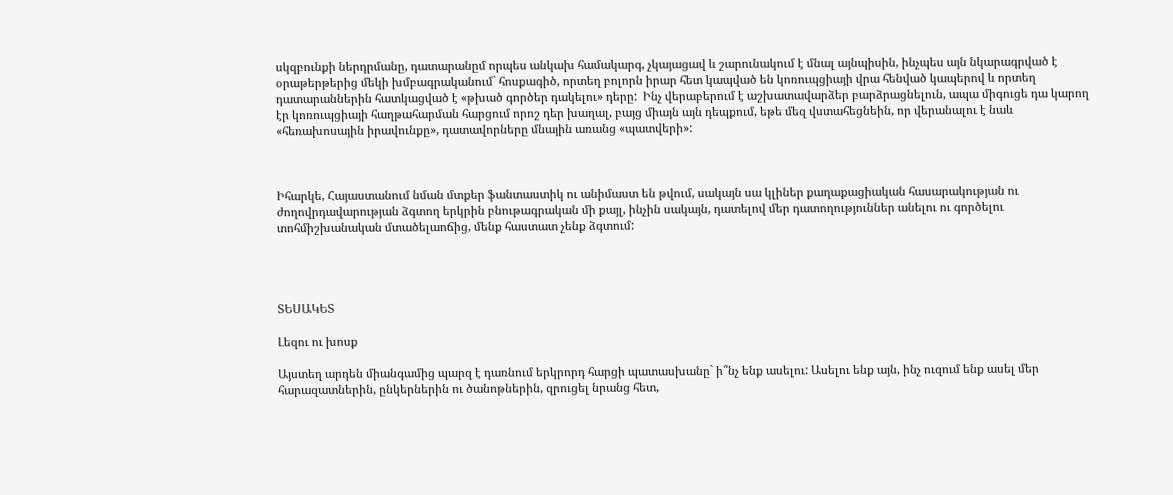սկզբունքի ներդրմանը, դատարանըմ որպես անկախ համակարգ, չկայացավ և շարունակում է մնալ այնպիսին, ինչպես այն նկարագրված է օրաթերթերից մեկի խմբագրականում` հոսքագիծ, որտեղ բոլորն իրար հետ կապված են կոռուպցիայի վրա հենված կապերով և որտեղ դատարաններին հատկացված է «թխած գործեր դակելու» դերը:  Ինչ վերաբերում է աշխատավարձեր բարձրացնելուն, ապա միգուցե դա կարող էր կոռուպցիայի հաղթահարման հարցում որոշ դեր խաղալ, բայց միայն այն դեպքում, եթե մեզ վստահեցնեին, որ վերանալու է նաև «հեռախոսային իրավունքը», դատավորները մնային առանց «պատվերի»:



Իհարկե, Հայաստանում նման մտքեր ֆանտաստիկ ու անիմաստ են թվում, սակայն սա կլիներ քաղաքացիական հասարակության ու ժողովրդավարության ձգտող երկրին բնութագրական մի քայլ, ինչին սակայն, դատելով մեր դատողություններ անելու ու գործելու տոհմիշխանական մտածելաոճից, մենք հաստատ չենք ձգտում:




ՏԵՍԱԿԵՏ

Լեզու ու խոսք

Այստեղ արդեն միանգամից պարզ է դառնում երկրորդ հարցի պատասխանը` ի՞նչ ենք ասելու: Ասելու ենք այն, ինչ ուզում ենք ասել մեր հարազատներին, ընկերներին ու ծանոթներին, զրուցել նրանց հետ,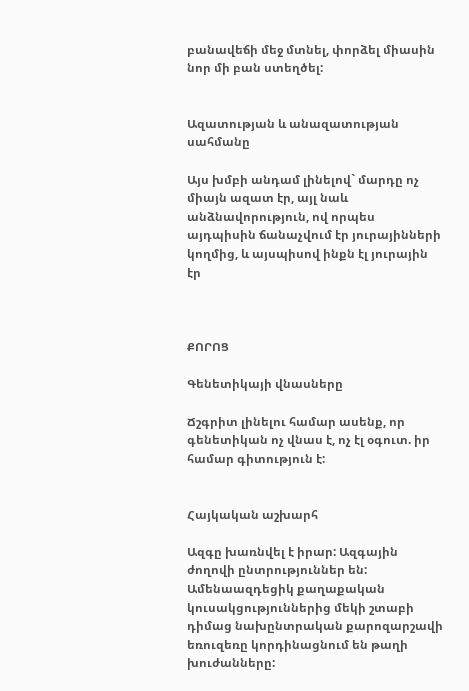բանավեճի մեջ մտնել, փորձել միասին նոր մի բան ստեղծել:


Ազատության և անազատության սահմանը

Այս խմբի անդամ լինելով` մարդը ոչ միայն ազատ էր, այլ նաև անձնավորություն, ով որպես այդպիսին ճանաչվում էր յուրայինների կողմից, և այսպիսով ինքն էլ յուրային էր



ՔՈՐՈՑ

Գենետիկայի վնասները

Ճշգրիտ լինելու համար ասենք, որ գենետիկան ոչ վնաս է, ոչ էլ օգուտ. իր համար գիտություն է:


Հայկական աշխարհ

Ազգը խառնվել է իրար: Ազգային ժողովի ընտրություններ են: Ամենաազդեցիկ քաղաքական կուսակցություններից մեկի շտաբի դիմաց նախընտրական քարոզարշավի եռուզեռը կորդինացնում են թաղի խուժանները: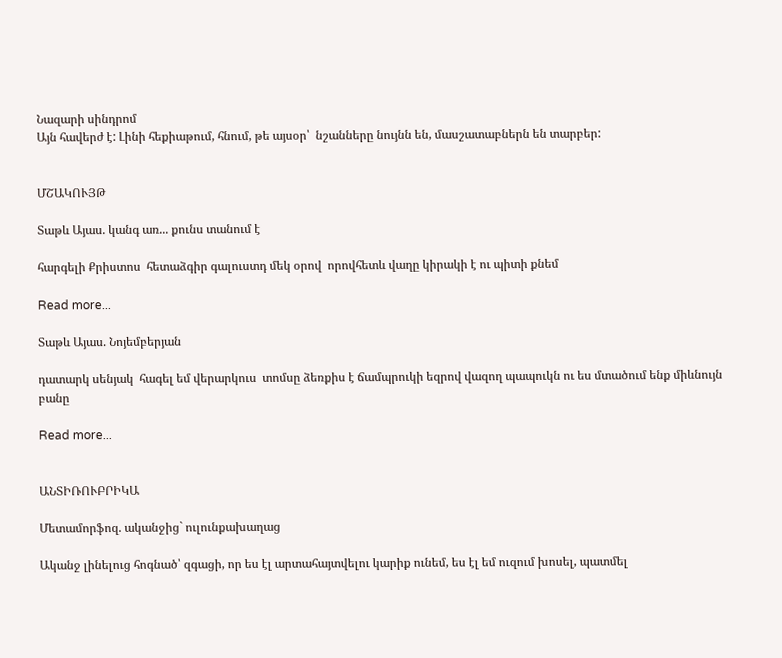Նազարի սինդրոմ
Այն հավերժ է: Լինի հեքիաթում, հնում, թե այսօր՝  նշանները նույնն են, մասշատաբներն են տարբեր:


ՄՇԱԿՈՒՅԹ

Տաթև Այաս. կանգ առ... քունս տանում է

հարգելի Քրիստոս  հետաձգիր գալուստդ մեկ օրով  որովհետև վաղը կիրակի է ու պիտի քնեմ

Read more...

Տաթև Այաս. Նոյեմբերյան

դատարկ սենյակ  հագել եմ վերարկուս  տոմսը ձեռքիս է ճամպրուկի եզրով վազող պապուկն ու ես մտածում ենք միևնույն բանը

Read more...


ԱՆՏԻՌՈՒԲՐԻԿԱ

Մետամորֆոզ. ականջից` ուլունքախաղաց

Ականջ լինելուց հոգնած՝ զգացի, որ ես էլ արտահայտվելու կարիք ունեմ, ես էլ եմ ուզում խոսել, պատմել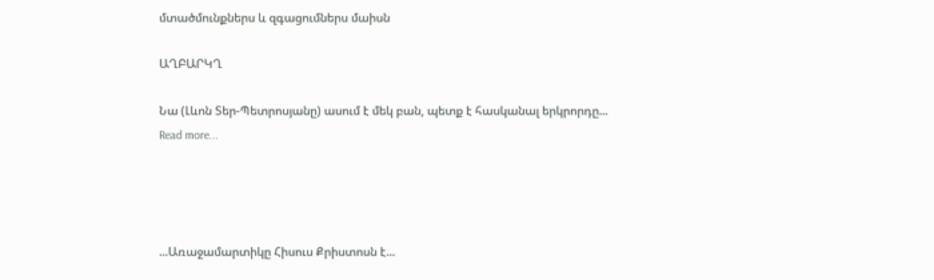մտածմունքներս և զգացումներս մաիսն

ԱՂԲԱՐԿՂ

Նա (Լևոն Տեր-Պետրոսյանը) ասում է մեկ բան, պետք է հասկանալ երկրորդը...
Read more...




...Առաջամարտիկը Հիսուս Քրիստոսն է...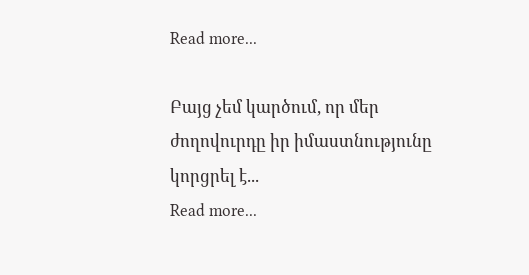Read more...

Բայց չեմ կարծում, որ մեր ժողովուրդը իր իմաստնությունը կորցրել է...
Read more...